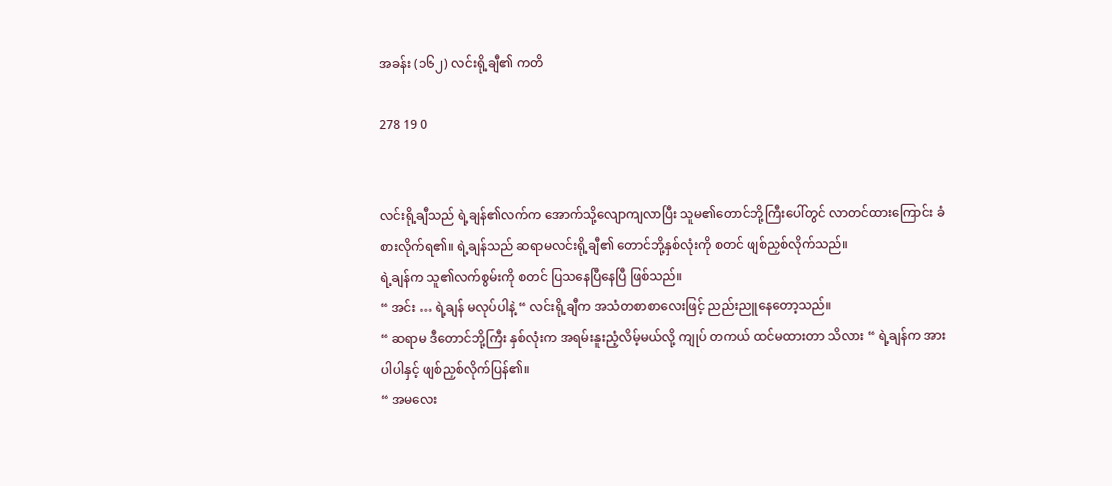အခန်း (၁၆၂) လင်းရို့ချီ၏ ကတိ

278 19 0


လင်းရို့ချီသည် ရဲ့ချန်၏လက်က အောက်သို့လျောကျလာပြီး သူမ၏တောင်ဘို့ကြီးပေါ်တွင် လာတင်ထားကြောင်း ခံစားလိုက်ရ၏။ ရဲ့ချန်သည် ဆရာမလင်းရို့ချီ၏ တောင်ဘို့နှစ်လုံးကို စတင် ဖျစ်ညှစ်လိုက်သည်။
ရဲ့ချန်က သူ၏လက်စွမ်းကို စတင် ပြသနေပြီနေပြီ ဖြစ်သည်။
“ အင်း … ရဲ့ချန် မလုပ်ပါနဲ့ “ လင်းရို့ချီက အသံတစာစာလေးဖြင့် ညည်းညူနေတော့သည်။
“ ဆရာမ ဒီတောင်ဘို့ကြီး နှစ်လုံးက အရမ်းနူးညံ့လိမ့်မယ်လို့ ကျုပ် တကယ် ထင်မထားတာ သိလား “ ရဲ့ချန်က အားပါပါနှင့် ဖျစ်ညှစ်လိုက်ပြန်၏။
“ အမလေး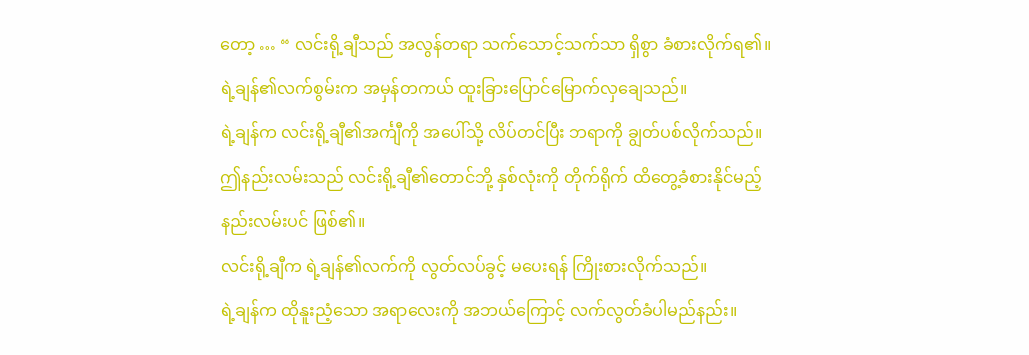တော့ … “ လင်းရို့ချီသည် အလွန်တရာ သက်သောင့်သက်သာ ရှိစွာ ခံစားလိုက်ရ၏။ ရဲ့ချန်၏လက်စွမ်းက အမှန်တကယ် ထူးခြားပြောင်မြောက်လှချေသည်။
ရဲ့ချန်က လင်းရို့ချီ၏အင်္ကျီကို အပေါ်သို့ လိပ်တင်ပြီး ဘရာကို ချွတ်ပစ်လိုက်သည်။
ဤနည်းလမ်းသည် လင်းရို့ချီ၏တောင်ဘို့ နှစ်လုံးကို တိုက်ရိုက် ထိတွေ့ခံစားနိုင်မည့် နည်းလမ်းပင် ဖြစ်၏။
လင်းရို့ချီက ရဲ့ချန်၏လက်ကို လွတ်လပ်ခွင့် မပေးရန် ကြိုးစားလိုက်သည်။
ရဲ့ချန်က ထိုနူးညံ့သော အရာလေးကို အဘယ်ကြောင့် လက်လွတ်ခံပါမည်နည်း။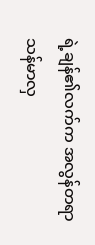ရဲ့ချန်၏လက်က အလွန်တရာ သန်မာလှ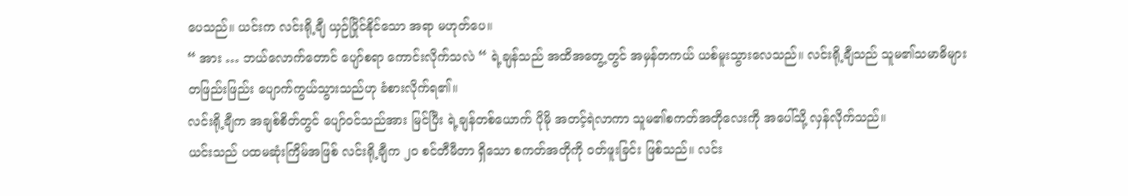ပေသည်။ ယင်းက လင်းရို့ချီ ယှဉ်ပြိုင်နိုင်သော အရာ မဟုတ်ပေ။
“ အား … ဘယ်လောက်တောင် ပျော်စရာ ကောင်းလိုက်သလဲ “ ရဲ့ချန်သည် အထိအတွေ့တွင် အမှန်တကယ် ယစ်မူးသွားလေသည်။ လင်းရို့ချီသည် သူမ၏သမာဓိများ တဖြည်းဖြည်း ပျောက်ကွယ်သွားသည်ဟု ခံစားလိုက်ရ၏။
လင်းရို့ချီက အချစ်စိတ်တွင် ပျော်၀င်သည်အား မြင်ပြီး ရဲ့ချန်တစ်ယောက် ပိုမို အတင့်ရဲလာကာ သူမ၏စကတ်အတိုလေးကို အပေါ်သို့ လှန်လိုက်သည်။
ယင်းသည် ပထမဆုံးကြိမ်အဖြစ် လင်းရို့ချီက ၂၀ စင်တီမီတာ ရှိသော စကတ်အတိုကို ၀တ်ဖူးခြင်း ဖြစ်သည်။ လင်း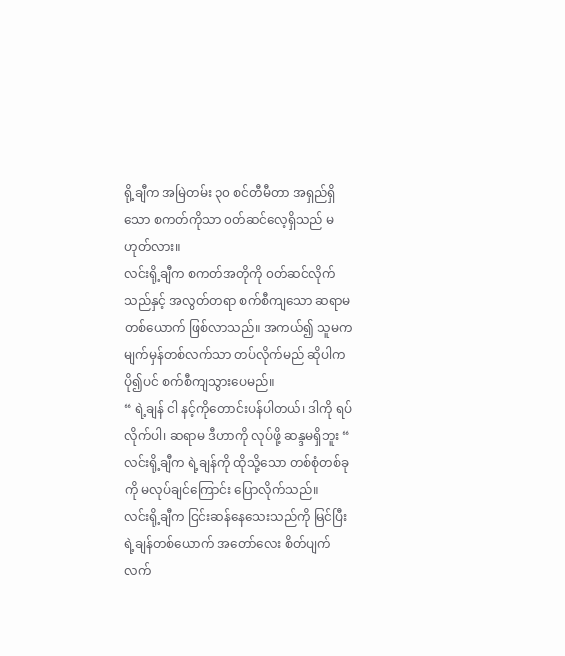ရို့ချီက အမြဲတမ်း ၃၀ စင်တီမီတာ အရှည်ရှိသော စကတ်ကိုသာ ၀တ်ဆင်လေ့ရှိသည် မဟုတ်လား။
လင်းရို့ချီက စကတ်အတိုကို ၀တ်ဆင်လိုက်သည်နှင့် အလွတ်တရာ စက်စီကျသော ဆရာမတစ်ယောက် ဖြစ်လာသည်။ အကယ်၍ သူမက မျက်မှန်တစ်လက်သာ တပ်လိုက်မည် ဆိုပါက ပို၍ပင် စက်စီကျသွားပေမည်။
“ ရဲ့ချန် ငါ နင့်ကိုတောင်းပန်ပါတယ်၊ ဒါကို ရပ်လိုက်ပါ၊ ဆရာမ ဒီဟာကို လုပ်ဖို့ ဆန္ဒမရှိဘူး “ လင်းရို့ချီက ရဲ့ချန်ကို ထိုသို့သော တစ်စုံတစ်ခုကို မလုပ်ချင်ကြောင်း ပြောလိုက်သည်။
လင်းရို့ချီက ငြင်းဆန်နေသေးသည်ကို မြင်ပြီး ရဲ့ချန်တစ်ယောက် အတော်လေး စိတ်ပျက်လက်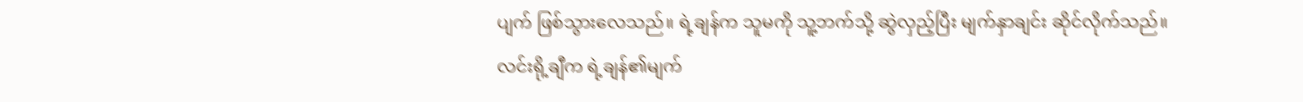ပျက် ဖြစ်သွားလေသည်။ ရဲ့ချန်က သူမကို သူ့ဘက်သို့ ဆွဲလှည့်ပြီး မျက်နှာချင်း ဆိုင်လိုက်သည်။
လင်းရို့ချီက ရဲ့ချန်၏မျက်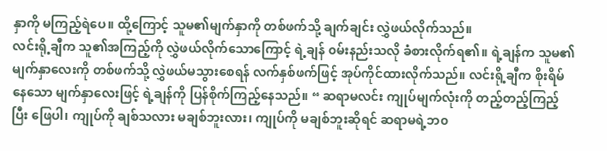နှာကို မကြည့်ရဲပေ။ ထို့ကြောင့် သူမ၏မျက်နှာကို တစ်ဖက်သို့ ချက်ချင်း လွှဲဖယ်လိုက်သည်။
လင်းရို့ချီက သူ၏အကြည့်ကို လွှဲဖယ်လိုက်သောကြောင့် ရဲ့ချန် ၀မ်းနည်းသလို ခံစားလိုက်ရ၏။ ရဲ့ချန်က သူမ၏မျက်နှာလေးကို တစ်ဖက်သို့ လွှဲဖယ်မသွားစေရန် လက်နှစ်ဖက်ဖြင့် အုပ်ကိုင်ထားလိုက်သည်။ လင်းရို့ချီက စိုးရိမ်နေသော မျက်နှာလေးဖြင့် ရဲ့ချန်ကို ပြန်စိုက်ကြည့်နေသည်။ “ ဆရာမလင်း ကျုပ်မျက်လုံးကို တည့်တည့်ကြည့်ပြီး ဖြေပါ၊ ကျုပ်ကို ချစ်သလား မချစ်ဘူးလား၊ ကျုပ်ကို မချစ်ဘူးဆိုရင် ဆရာမရဲ့ဘ၀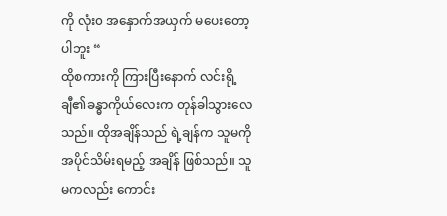ကို လုံး၀ အနှောက်အယှက် မပေးတော့ပါဘူး “
ထိုစကားကို ကြားပြီးနောက် လင်းရို့ချီ၏ခန္ဓာကိုယ်လေးက တုန်ခါသွားလေသည်။ ထိုအချိန်သည် ရဲ့ချန်က သူမကို အပိုင်သိမ်းရမည့် အချိန် ဖြစ်သည်။ သူမကလည်း ကောင်း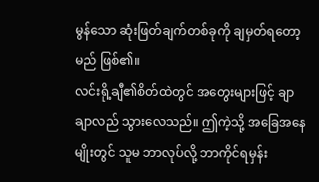မွန်သော ဆုံးဖြတ်ချက်တစ်ခုကို ချမှတ်ရတော့မည် ဖြစ်၏။
လင်းရို့ချီ၏စိတ်ထဲတွင် အတွေးများဖြင့် ချာချာလည် သွားလေသည်။ ဤကဲ့သို့ အခြေအနေမျိုးတွင် သူမ ဘာလုပ်လို့ ဘာကိုင်ရမှန်း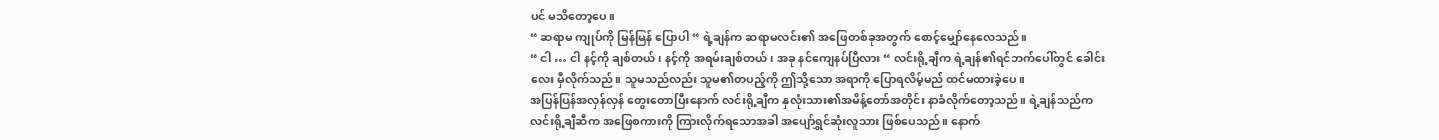ပင် မသိတော့ပေ။
“ ဆရာမ ကျုပ်ကို မြန်မြန် ပြောပါ “ ရဲ့ချန်က ဆရာမလင်း၏ အဖြေတစ်ခုအတွက် စောင့်မျှော်နေလေသည်။
“ ငါ … ငါ နင့်ကို ချစ်တယ်၊ နင့်ကို အရမ်းချစ်တယ်၊ အခု နင်ကျေနပ်ပြီလား “ လင်းရို့ချီက ရဲ့ချန်၏ရင်ဘက်ပေါ်တွင် ခေါင်းလေး မှီလိုက်သည်။ သူမသည်လည်း သူမ၏တပည့်ကို ဤသို့သော အရာကို ပြောရလိမ့်မည် ထင်မထားခဲ့ပေ။
အပြန်ပြန်အလှန်လှန် တွေးတောပြီးနောက် လင်းရို့ချီက နှလုံးသား၏အမိန့်တော်အတိုင်း နာခံလိုက်တော့သည်။ ရဲ့ချန်သည်က လင်းရို့ချီဆီက အဖြေစကားကို ကြားလိုက်ရသောအခါ အပျော်ရွှင်ဆုံးလူသား ဖြစ်ပေသည်။ နောက်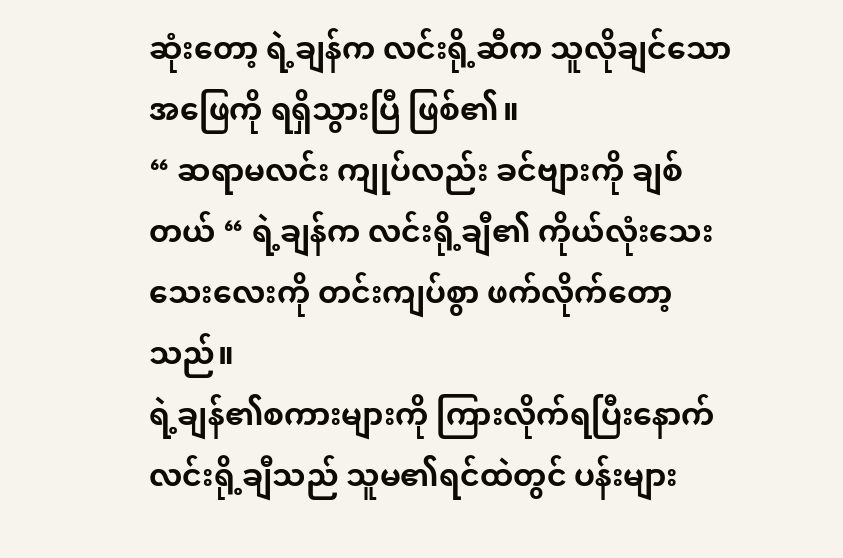ဆုံးတော့ ရဲ့ချန်က လင်းရို့ဆီက သူလိုချင်သော အဖြေကို ရရှိသွားပြီ ဖြစ်၏။
“ ဆရာမလင်း ကျုပ်လည်း ခင်ဗျားကို ချစ်တယ် “ ရဲ့ချန်က လင်းရို့ချီ၏ ကိုယ်လုံးသေးသေးလေးကို တင်းကျပ်စွာ ဖက်လိုက်တော့သည်။
ရဲ့ချန်၏စကားများကို ကြားလိုက်ရပြီးနောက် လင်းရို့ချီသည် သူမ၏ရင်ထဲတွင် ပန်းများ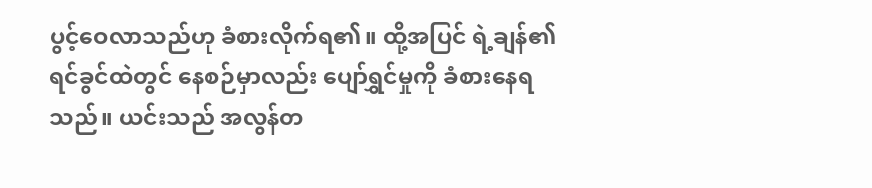ပွင့်ဝေလာသည်ဟု ခံစားလိုက်ရ၏။ ထို့အပြင် ရဲ့ချန်၏ရင်ခွင်ထဲတွင် နေစဉ်မှာလည်း ပျော်ရွှင်မှုကို ခံစားနေရသည်။ ယင်းသည် အလွန်တ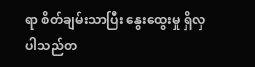ရာ စိတ်ချမ်းသာပြီး နွေးထွေးမှု ရှိလှပါသည်တ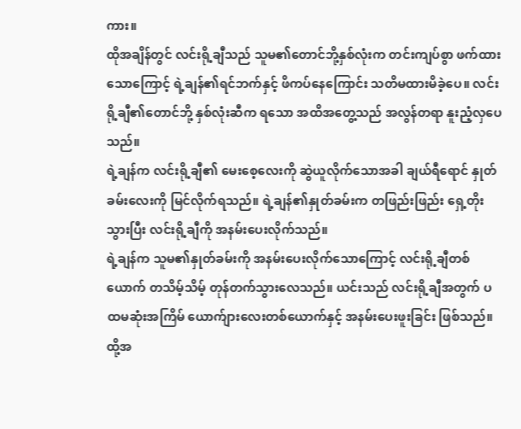ကား။
ထိုအချိန်တွင် လင်းရို့ချီသည် သူမ၏တောင်ဘို့နှစ်လုံးက တင်းကျပ်စွာ ဖက်ထားသောကြောင့် ရဲ့ချန်၏ရင်ဘက်နှင့် ဖိကပ်နေကြောင်း သတိမထားမိခဲ့ပေ။ လင်းရို့ချီ၏တောင်ဘို့ နှစ်လုံးဆီက ရသော အထိအတွေ့သည် အလွန်တရာ နူးညံ့လှပေသည်။
ရဲ့ချန်က လင်းရို့ချီ၏ မေးစေ့လေးကို ဆွဲယူလိုက်သောအခါ ချယ်ရီရောင် နှုတ်ခမ်းလေးကို မြင်လိုက်ရသည်။ ရဲ့ချန်၏နှုတ်ခမ်းက တဖြည်းဖြည်း ရှေ့တိုးသွားပြီး လင်းရို့ချီကို အနမ်းပေးလိုက်သည်။
ရဲ့ချန်က သူမ၏နှုတ်ခမ်းကို အနမ်းပေးလိုက်သောကြောင့် လင်းရို့ချီတစ်ယောက် တသိမ့်သိမ့် တုန်တက်သွားလေသည်။ ယင်းသည် လင်းရို့ချီအတွက် ပထမဆုံးအကြိမ် ယောက်ျားလေးတစ်ယောက်နှင့် အနမ်းပေးဖူးခြင်း ဖြစ်သည်။ ထို့အ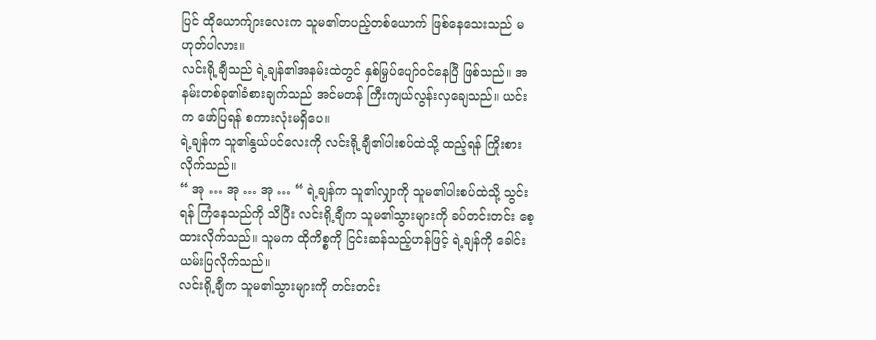ပြင် ထိုယောက်ျားလေးက သူမ၏တပည့်တစ်ယောက် ဖြစ်နေသေးသည် မဟုတ်ပါလား။
လင်းရို့ချီသည် ရဲ့ချန်၏အနမ်းထဲတွင် နှစ်မြှပ်ပျော်၀င်နေပြီ ဖြစ်သည်။ အနမ်းတစ်ခု၏ခံစားချက်သည် အင်မတန် ကြီးကျယ်လွန်းလှချေသည်။ ယင်းက ဖော်ပြရန် စကားလုံးမရှိပေ။
ရဲ့ချန်က သူ၏နွယ်ပင်လေးကို လင်းရို့ချီ၏ပါးစပ်ထဲသို့ ထည့်ရန် ကြိုးစားလိုက်သည်။
“ အု … အု … အု … “ ရဲ့ချန်က သူ၏လျှာကို သူမ၏ပါးစပ်ထဲသို့ သွင်းရန် ကြံနေသည်ကို သိပြီး လင်းရို့ချီက သူမ၏သွားများကို ခပ်တင်းတင်း စေ့ထားလိုက်သည်။ သူမက ထိုကိစ္စကို ငြင်းဆန်သည့်ဟန်ဖြင့် ရဲ့ချန်ကို ခေါင်းယမ်းပြလိုက်သည်။
လင်းရို့ချီက သူမ၏သွားများကို တင်းတင်း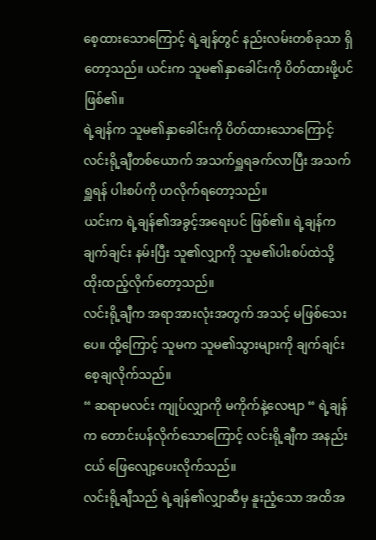စေ့ထားသောကြောင့် ရဲ့ချန်တွင် နည်းလမ်းတစ်ခုသာ ရှိတော့သည်။ ယင်းက သူမ၏နှာခေါင်းကို ပိတ်ထားဖို့ပင် ဖြစ်၏။
ရဲ့ချန်က သူမ၏နှာခေါင်းကို ပိတ်ထားသောကြောင့် လင်းရို့ချီတစ်ယောက် အသက်ရှူရခက်လာပြီး အသက်ရှူရန် ပါးစပ်ကို ဟလိုက်ရတော့သည်။
ယင်းက ရဲ့ချန်၏အခွင့်အရေးပင် ဖြစ်၏။ ရဲ့ချန်က ချက်ချင်း နမ်းပြီး သူ၏လျှာကို သူမ၏ပါးစပ်ထဲသို့ ထိုးထည့်လိုက်တော့သည်။
လင်းရို့ချီက အရာအားလုံးအတွက် အသင့် မဖြစ်သေးပေ။ ထို့ကြောင့် သူမက သူမ၏သွားများကို ချက်ချင်း စေ့ချလိုက်သည်။
“ ဆရာမလင်း ကျုပ်လျှာကို မကိုက်နဲ့လေဗျာ “ ရဲ့ချန်က တောင်းပန်လိုက်သောကြောင့် လင်းရို့ချီက အနည်းငယ် ဖြေလျော့ပေးလိုက်သည်။
လင်းရို့ချီသည် ရဲ့ချန်၏လျှာဆီမှ နူးညံ့သော အထိအ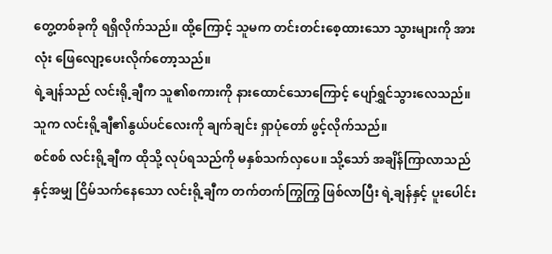တွေ့တစ်ခုကို ရရှိလိုက်သည်။ ထို့ကြောင့် သူမက တင်းတင်းစေ့ထားသော သွားများကို အားလုံး ဖြေလျော့ပေးလိုက်တော့သည်။
ရဲ့ချန်သည် လင်းရို့ချီက သူ၏စကားကို နားထောင်သောကြောင့် ပျော်ရွှင်သွားလေသည်။ သူက လင်းရို့ချီ၏နွယ်ပင်လေးကို ချက်ချင်း ရှာပုံတော် ဖွင့်လိုက်သည်။
စင်စစ် လင်းရို့ချီက ထိုသို့ လုပ်ရသည်ကို မနှစ်သက်လှပေ။ သို့သော် အချိန်ကြာလာသည်နှင့်အမျှ ငြိမ်သက်နေသော လင်းရို့ချီက တက်တက်ကြွကြွ ဖြစ်လာပြီး ရဲ့ချန်နှင့် ပူးပေါင်း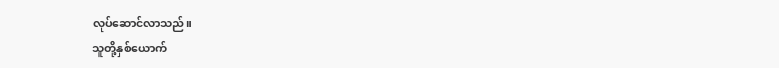လုပ်ဆောင်လာသည်။
သူတို့နှစ်ယောက်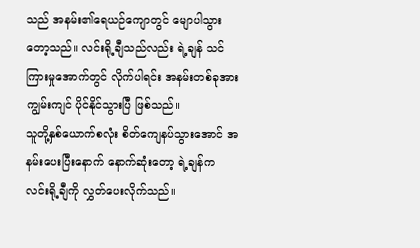သည် အနမ်း၏ရေယဉ်ကျောတွင် မျောပါသွားတော့သည်။ လင်းရို့ချီသည်လည်း ရဲ့ချန် သင်ကြားမှုအောက်တွင် လိုက်ပါရင်း အနမ်းတစ်ခုအား ကျွမ်းကျင် ပိုင်နိုင်သွားပြီ ဖြစ်သည်။
သူတို့နှစ်ယောက်စလုံး စိတ်ကျေနပ်သွားအောင် အနမ်းပေးပြီးနောက် နောက်ဆုံးတော့ ရဲ့ချန်က လင်းရို့ချီကို လွှတ်ပေးလိုက်သည်။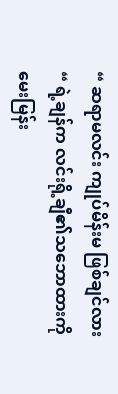“ ဆရာမလင်း ကျုပ်မိန်းမ ဖြစ်ချင်လား “ ရဲ့ချန်က လင်းရို့ချီ၏သဘောထားကို မေးမြန်း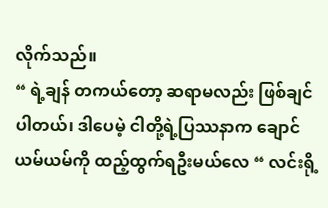လိုက်သည်။
“ ရဲ့ချန် တကယ်တော့ ဆရာမလည်း ဖြစ်ချင်ပါတယ်၊ ဒါပေမဲ့ ငါတို့ရဲ့ပြဿနာက ချောင်ယမ်ယမ်ကို ထည့်ထွက်ရဦးမယ်လေ “ လင်းရို့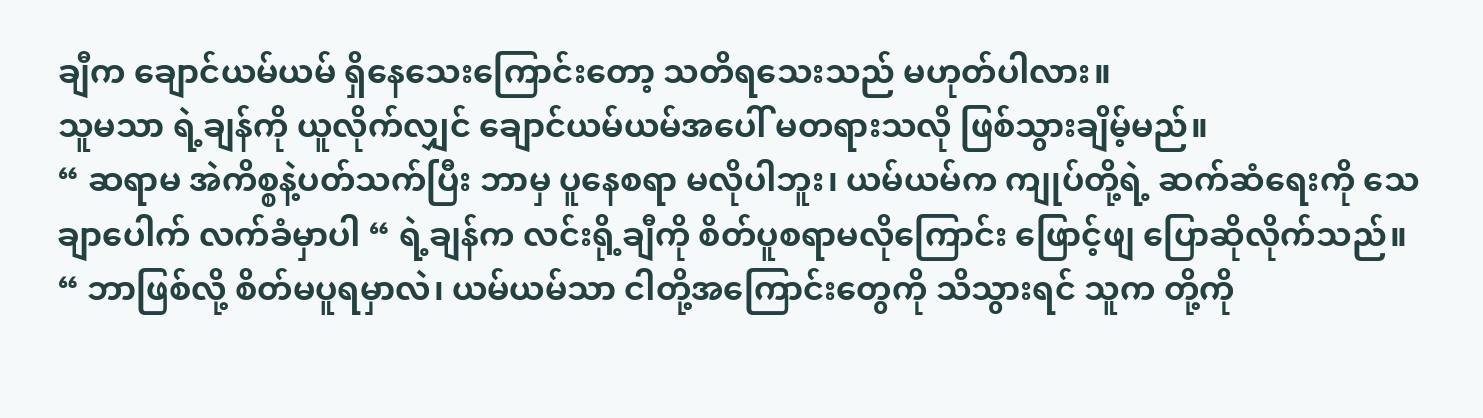ချီက ချောင်ယမ်ယမ် ရှိနေသေးကြောင်းတော့ သတိရသေးသည် မဟုတ်ပါလား။
သူမသာ ရဲ့ချန်ကို ယူလိုက်လျှင် ချောင်ယမ်ယမ်အပေါ် မတရားသလို ဖြစ်သွားချိမ့်မည်။
“ ဆရာမ အဲကိစ္စနဲ့ပတ်သက်ပြီး ဘာမှ ပူနေစရာ မလိုပါဘူး၊ ယမ်ယမ်က ကျုပ်တို့ရဲ့ ဆက်ဆံရေးကို သေချာပေါက် လက်ခံမှာပါ “ ရဲ့ချန်က လင်းရို့ချီကို စိတ်ပူစရာမလိုကြောင်း ဖြောင့်ဖျ ပြောဆိုလိုက်သည်။
“ ဘာဖြစ်လို့ စိတ်မပူရမှာလဲ၊ ယမ်ယမ်သာ ငါတို့အကြောင်းတွေကို သိသွားရင် သူက တို့ကို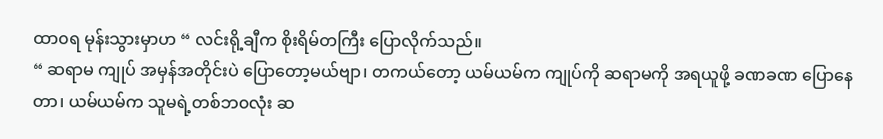ထာ၀ရ မုန်းသွားမှာဟ “ လင်းရို့ချီက စိုးရိမ်တကြီး ပြောလိုက်သည်။
“ ဆရာမ ကျုပ် အမှန်အတိုင်းပဲ ပြောတော့မယ်ဗျာ၊ တကယ်တော့ ယမ်ယမ်က ကျုပ်ကို ဆရာမကို အရယူဖို့ ခဏခဏ ပြောနေတာ၊ ယမ်ယမ်က သူမရဲ့တစ်ဘ၀လုံး ဆ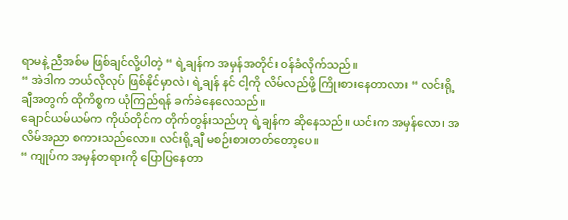ရာမနဲ့ ညီအစ်မ ဖြစ်ချင်လို့ပါတဲ့ “ ရဲ့ချန်က အမှန်အတိုင်း ၀န်ခံလိုက်သည်။
“ အဲဒါက ဘယ်လိုလုပ် ဖြစ်နိုင်မှာလဲ၊ ရဲ့ချန် နင် ငါ့ကို လိမ်လည်ဖို့ ကြိုးစားနေတာလား “ လင်းရို့ချီအတွက် ထိုကိစ္စက ယုံကြည်ရန် ခက်ခဲနေလေသည်။
ချောင်ယမ်ယမ်က ကိုယ်တိုင်က တိုက်တွန်းသည်ဟု ရဲ့ချန်က ဆိုနေသည်။ ယင်းက အမှန်လော၊ အလိမ်အညာ စကားသည်လော။ လင်းရို့ချီ မစဉ်းစားတတ်တော့ပေ။
“ ကျုပ်က အမှန်တရားကို ပြောပြနေတာ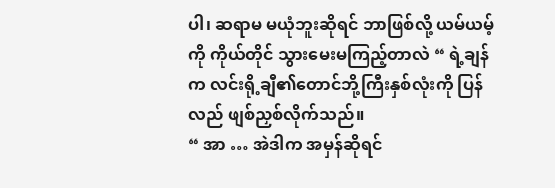ပါ၊ ဆရာမ မယုံဘူးဆိုရင် ဘာဖြစ်လို့ ယမ်ယမ့်ကို ကိုယ်တိုင် သွားမေးမကြည့်တာလဲ “ ရဲ့ချန်က လင်းရို့ချီ၏တောင်ဘို့ကြီးနှစ်လုံးကို ပြန်လည် ဖျစ်ညှစ်လိုက်သည်။
“ အာ … အဲဒါက အမှန်ဆိုရင်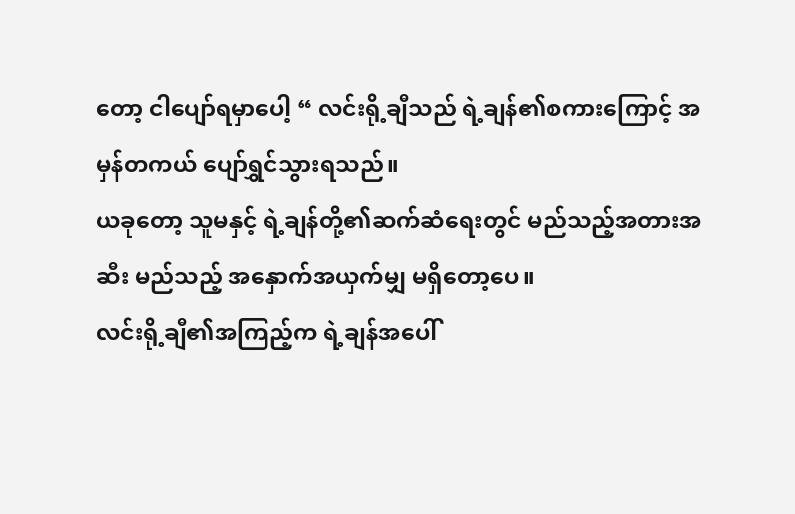တော့ ငါပျော်ရမှာပေါ့ “ လင်းရို့ချီသည် ရဲ့ချန်၏စကားကြောင့် အမှန်တကယ် ပျော်ရွှင်သွားရသည်။
ယခုတော့ သူမနှင့် ရဲ့ချန်တို့၏ဆက်ဆံရေးတွင် မည်သည့်အတားအဆီး မည်သည့် အနှောက်အယှက်မျှ မရှိတော့ပေ။
လင်းရို့ချီ၏အကြည့်က ရဲ့ချန်အပေါ်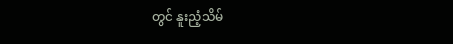တွင် နူးညံ့သိမ်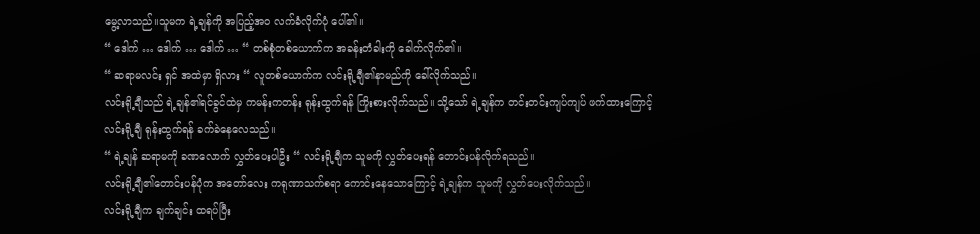မွေ့လာသည်။သူမက ရဲ့ချန်ကို အပြည့်အ၀ လက်ခံလိုက်ပုံ ပေါ်၏။
“ ဒေါက် … ဒေါက် … ဒေါက် … “ တစ်စုံတစ်ယောက်က အခန်းတံခါးကို ခေါက်လိုက်၏။
“ ဆရာမလင်း ရှင် အထဲမှာ ရှိလား “ လူတစ်ယောက်က လင်းရို့ချီ၏နာမည်ကို ခေါ်လိုက်သည်။
လင်းရို့ချီသည် ရဲ့ချန်၏ရင်ခွင်ထဲမှ ကမန်းကတန်း ရုန်းထွက်ရန် ကြိုးစားလိုက်သည်။ သို့သော် ရဲ့ချန်က တင်းတင်းကျပ်ကျပ် ဖက်ထားကြောင့် လင်းရို့ချီ ရုန်းထွက်ရန် ခက်ခဲနေလေသည်။
“ ရဲ့ချန် ဆရာမကို ခဏလောက် လွှတ်ပေးပါဦး “ လင်းရို့ချီက သူမကို လွှတ်ပေးရန် တောင်းပန်လိုက်ရသည်။
လင်းရို့ချီ၏တောင်းပန်ပုံက အတော်လေး ကရုဏာသက်စရာ ကောင်းနေသောကြောင့် ရဲ့ချန်က သူမကို လွှတ်ပေးလိုက်သည်။
လင်းရို့ချီက ချက်ချင်း ထရပ်ပြီး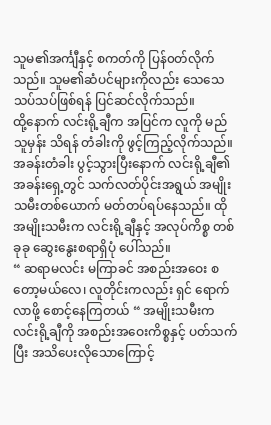သူမ၏အင်္ကျီနှင့် စကတ်ကို ပြန်၀တ်လိုက်သည်။ သူမ၏ဆံပင်များကိုလည်း သေသေသပ်သပ်ဖြစ်ရန် ပြင်ဆင်လိုက်သည်။
ထို့နောက် လင်းရို့ချီက အပြင်က လူကို မည်သူမှန်း သိရန် တံခါးကို ဖွင့်ကြည့်လိုက်သည်။
အခန်းတံခါး ပွင့်သွားပြီးနောက် လင်းရို့ချီ၏အခန်းရှေ့တွင် သက်လတ်ပိုင်းအရွယ် အမျိုးသမီးတစ်ယောက် မတ်တပ်ရပ်နေသည်။ ထိုအမျိုးသမီးက လင်းရို့ချီနှင့် အလုပ်ကိစ္စ တစ်ခုခု ဆွေးနွေးစရာရှိပုံ ပေါ်သည်။
“ ဆရာမလင်း မကြာခင် အစည်းအဝေး စတော့မယ်လေ၊ လူတိုင်းကလည်း ရှင် ရောက်လာဖို့ စောင့်နေကြတယ် “ အမျိုးသမီးက လင်းရို့ချီကို အစည်းအဝေးကိစ္စနှင့် ပတ်သက်ပြီး အသိပေးလိုသောကြောင့်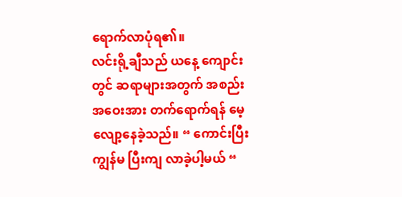ရောက်လာပုံရ၏။
လင်းရို့ချီသည် ယနေ့ ကျောင်းတွင် ဆရာများအတွက် အစည်းအဝေးအား တက်ရောက်ရန် မေ့လျော့နေခဲ့သည်။ “ ကောင်းပြီး ကျွန်မ ပြီးကျ လာခဲ့ပါ့မယ် “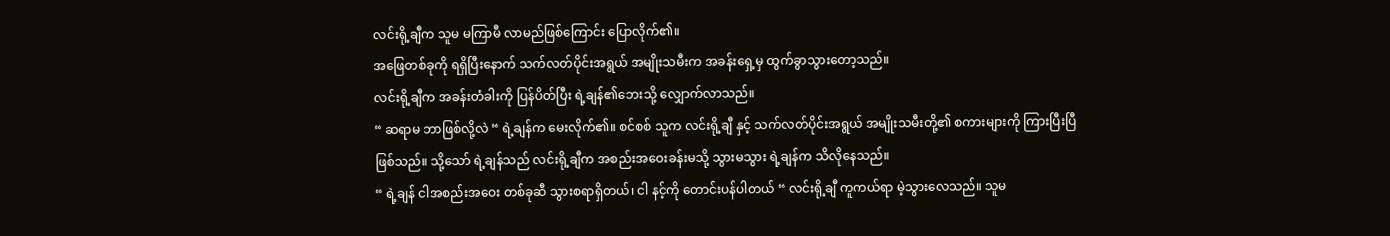လင်းရို့ချီက သူမ မကြာမီ လာမည်ဖြစ်ကြောင်း ပြောလိုက်၏။
အဖြေတစ်ခုကို ရရှိပြီးနောက် သက်လတ်ပိုင်းအရွယ် အမျိုးသမီးက အခန်းရှေ့မှ ထွက်ခွာသွားတော့သည်။
လင်းရို့ချီက အခန်းတံခါးကို ပြန်ပိတ်ပြီး ရဲ့ချန်၏ဘေးသို့ လျှောက်လာသည်။
“ ဆရာမ ဘာဖြစ်လို့လဲ “ ရဲ့ချန်က မေးလိုက်၏။ စင်စစ် သူက လင်းရို့ချီ နှင့် သက်လတ်ပိုင်းအရွယ် အမျိုးသမီးတို့၏ စကားများကို ကြားပြီးပြီ ဖြစ်သည်။ သို့သော် ရဲ့ချန်သည် လင်းရို့ချီက အစည်းအဝေးခန်းမသို့ သွားမသွား ရဲ့ချန်က သိလိုနေသည်။
“ ရဲ့ချန် ငါအစည်းအဝေး တစ်ခုဆီ သွားစရာရှိတယ်၊ ငါ နင့်ကို တောင်းပန်ပါတယ် “ လင်းရို့ချီ ကူကယ်ရာ မဲ့သွားလေသည်။ သူမ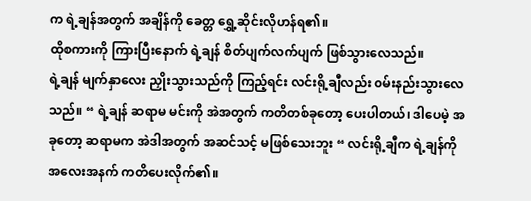က ရဲ့ချန်အတွက် အချိန်ကို ခေတ္တ ရွှေ့ဆိုင်းလိုဟန်ရ၏။
ထိုစကားကို ကြားပြီးနောက် ရဲ့ချန် စိတ်ပျက်လက်ပျက် ဖြစ်သွားလေသည်။
ရဲ့ချန် မျက်နှာလေး ညှိုးသွားသည်ကို ကြည့်ရင်း လင်းရို့ချီလည်း ၀မ်းနည်းသွားလေသည်။ “ ရဲ့ချန် ဆရာမ မင်းကို အဲအတွက် ကတိတစ်ခုတော့ ပေးပါတယ်၊ ဒါပေမဲ့ အခုတော့ ဆရာမက အဲဒါအတွက် အဆင်သင့် မဖြစ်သေးဘူး “ လင်းရို့ချီက ရဲ့ချန်ကို အလေးအနက် ကတိပေးလိုက်၏။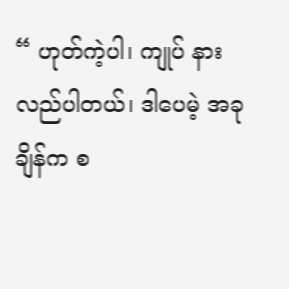“ ဟုတ်ကဲ့ပါ၊ ကျုပ် နားလည်ပါတယ်၊ ဒါပေမဲ့ အခုချိန်က စ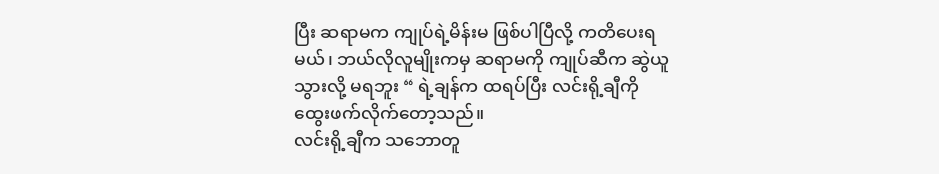ပြီး ဆရာမက ကျုပ်ရဲ့မိန်းမ ဖြစ်ပါပြီလို့ ကတိပေးရမယ်၊ ဘယ်လိုလူမျိုးကမှ ဆရာမကို ကျုပ်ဆီက ဆွဲယူသွားလို့ မရဘူး “ ရဲ့ချန်က ထရပ်ပြီး လင်းရို့ချီကို ထွေးဖက်လိုက်တော့သည်။
လင်းရို့ချီက သဘောတူ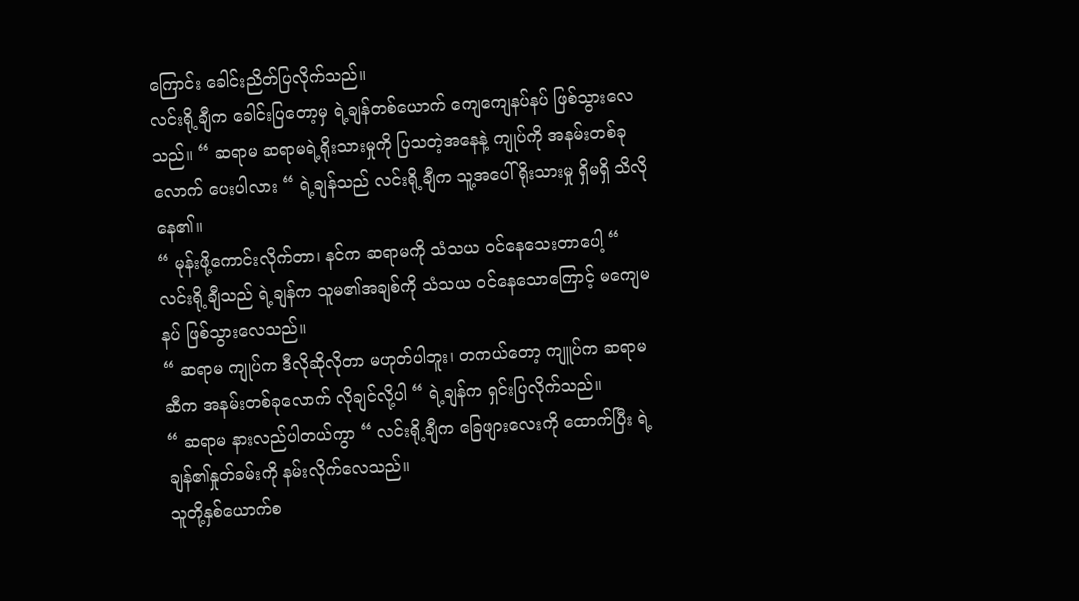ကြောင်း ခေါင်းညိတ်ပြလိုက်သည်။
လင်းရို့ချီက ခေါင်းပြတော့မှ ရဲ့ချန်တစ်ယောက် ကျေကျေနပ်နပ် ဖြစ်သွားလေသည်။ “ ဆရာမ ဆရာမရဲ့ရိုးသားမှုကို ပြသတဲ့အနေနဲ့ ကျုပ်ကို အနမ်းတစ်ခုလောက် ပေးပါလား “ ရဲ့ချန်သည် လင်းရို့ချီက သူ့အပေါ် ရိုးသားမှု ရှိမရှိ သိလိုနေ၏။
“ မုန်းဖို့ကောင်းလိုက်တာ၊ နင်က ဆရာမကို သံသယ ၀င်နေသေးတာပေါ့ “ လင်းရို့ချီသည် ရဲ့ချန်က သူမ၏အချစ်ကို သံသယ ၀င်နေသောကြောင့် မကျေမနပ် ဖြစ်သွားလေသည်။
“ ဆရာမ ကျုပ်က ဒီလိုဆိုလိုတာ မဟုတ်ပါဘူး၊ တကယ်တော့ ကျူပ်က ဆရာမဆီက အနမ်းတစ်ခုလောက် လိုချင်လို့ပါ “ ရဲ့ချန်က ရှင်းပြလိုက်သည်။
“ ဆရာမ နားလည်ပါတယ်ကွာ “ လင်းရို့ချီက ခြေဖျားလေးကို ထောက်ပြီး ရဲ့ချန်၏နှုတ်ခမ်းကို နမ်းလိုက်လေသည်။
သူတို့နှစ်ယောက်စ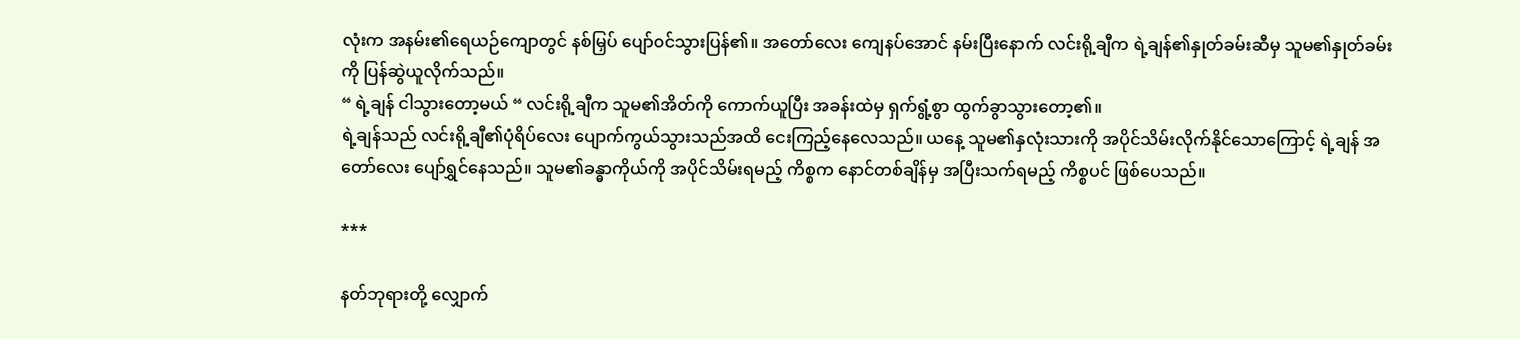လုံးက အနမ်း၏ရေယဉ်ကျောတွင် နစ်မြှပ် ပျော်၀င်သွားပြန်၏။ အတော်လေး ကျေနပ်အောင် နမ်းပြီးနောက် လင်းရို့ချီက ရဲ့ချန်၏နှုတ်ခမ်းဆီမှ သူမ၏နှုတ်ခမ်းကို ပြန်ဆွဲယူလိုက်သည်။
“ ရဲ့ချန် ငါသွားတော့မယ် “ လင်းရို့ချီက သူမ၏အိတ်ကို ကောက်ယူပြီး အခန်းထဲမှ ရှက်ရွံ့စွာ ထွက်ခွာသွားတော့၏။
ရဲ့ချန်သည် လင်းရို့ချီ၏ပုံရိပ်လေး ပျောက်ကွယ်သွားသည်အထိ ငေးကြည့်နေလေသည်။ ယနေ့ သူမ၏နှလုံးသားကို အပိုင်သိမ်းလိုက်နိုင်သောကြောင့် ရဲ့ချန် အတော်လေး ပျော်ရွှင်နေသည်။ သူမ၏ခန္ဓာကိုယ်ကို အပိုင်သိမ်းရမည့် ကိစ္စက နောင်တစ်ချိန်မှ အပြီးသက်ရမည့် ကိစ္စပင် ဖြစ်ပေသည်။

***

နတ်ဘုရားတို့ လျှောက်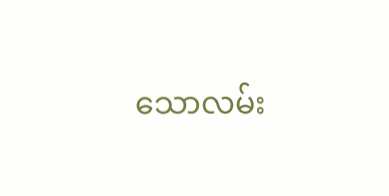သောလမ်း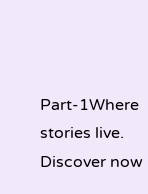Part-1Where stories live. Discover now